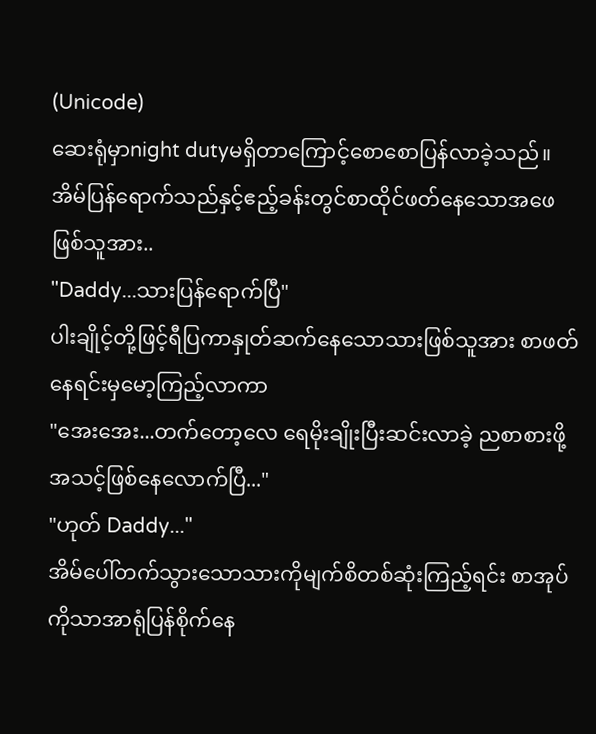(Unicode)
ဆေးရုံမှာnight dutyမရှိတာကြောင့်စောစောပြန်လာခဲ့သည်။အိမ်ပြန်ရောက်သည်နှင့်ဧည့်ခန်းတွင်စာထိုင်ဖတ်နေသောအဖေဖြစ်သူအား..
"Daddy...သားပြန်ရောက်ပြီ"
ပါးချိုင့်တို့ဖြင့်ရီပြကာနှုတ်ဆက်နေသောသားဖြစ်သူအား စာဖတ်နေရင်းမှမော့ကြည့်လာကာ
"အေးအေး...တက်တော့လေ ရေမိုးချိုးပြီးဆင်းလာခဲ့ ညစာစားဖို့အသင့်ဖြစ်နေလောက်ပြီ..."
"ဟုတ် Daddy..."
အိမ်ပေါ်တက်သွားသောသားကိုမျက်စိတစ်ဆုံးကြည့်ရင်း စာအုပ်ကိုသာအာရုံပြန်စိုက်နေ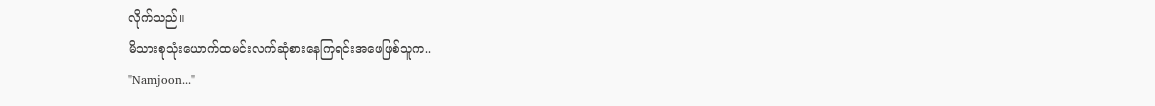လိုက်သည်။
မိသားစုသုံးယောက်ထမင်းလက်ဆုံစားနေကြရင်းအဖေဖြစ်သူက..
"Namjoon..."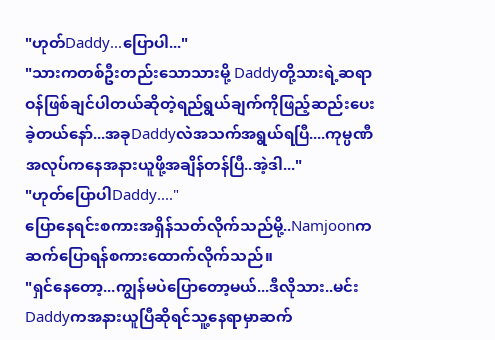"ဟုတ်Daddy...ပြောပါ..."
"သားကတစ်ဦးတည်းသောသားမို့ Daddyတို့သားရဲ့ဆရာဝန်ဖြစ်ချင်ပါတယ်ဆိုတဲ့ရည်ရွယ်ချက်ကိုဖြည့်ဆည်းပေးခဲ့တယ်နော်...အခုDaddyလဲအသက်အရွယ်ရပြီ....ကုမ္ပဏီအလုပ်ကနေအနားယူဖို့အချိန်တန်ပြီ..အဲ့ဒါ..."
"ဟုတ်ပြောပါDaddy...."
ပြောနေရင်းစကားအရှိန်သတ်လိုက်သည်မို့..Namjoonကဆက်ပြောရန်စကားထောက်လိုက်သည်။
"ရှင်နေတော့...ကျွန်မပဲပြောတော့မယ်...ဒီလိုသား..မင်းDaddyကအနားယူပြီဆိုရင်သူ့နေရာမှာဆက်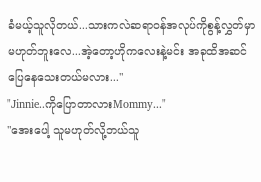ခံမယ့်သူလိုတယ်...သားကလဲဆရာဝန်အလုပ်ကိုစွန့်လွှတ်မှာမဟုတ်ဘူးလေ...အဲ့တော့ဟိုကလေးနဲ့မင်း အခုထိအဆင်ပြေနေသေးတယ်မလား..."
"Jinnie..ကိုပြောတာလားMommy..."
"အေးပေါ့ သူမဟုတ်လို့ဘယ်သူ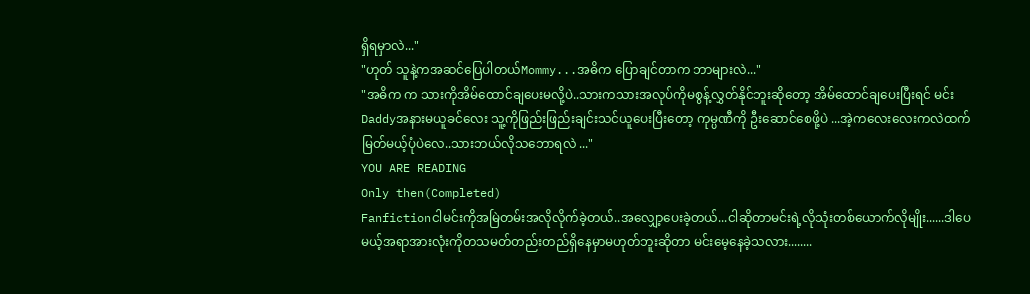ရှိရမှာလဲ..."
"ဟုတ် သူနဲ့ကအဆင်ပြေပါတယ်Mommy...အဓိက ပြောချင်တာက ဘာများလဲ..."
"အဓိက က သားကိုအိမ်ထောင်ချပေးမလို့ပဲ..သားကသားအလုပ်ကိုမစွန့်လွှတ်နိုင်ဘူးဆိုတော့ အိမ်ထောင်ချပေးပြီးရင် မင်းDaddyအနားမယူခင်လေး သူ့ကိုဖြည်းဖြည်းချင်းသင်ယူပေးပြီးတော့ ကုမ္ပဏီကို ဦးဆောင်စေဖို့ပဲ ...အဲ့ကလေးလေးကလဲထက်မြတ်မယ့်ပုံပဲလေ..သားဘယ်လိုသဘောရလဲ ..."
YOU ARE READING
Only then(Completed)
Fanfictionငါမင်းကိုအမြဲတမ်းအလိုလိုက်ခဲ့တယ်..အလျှော့ပေးခဲ့တယ်...ငါဆိုတာမင်းရဲ့လိုသုံးတစ်ယောက်လိုမျိုး......ဒါပေမယ့်အရာအားလုံးကိုတသမတ်တည်းတည်ရှိနေမှာမဟုတ်ဘူးဆိုတာ မင်းမေ့နေခဲ့သလား........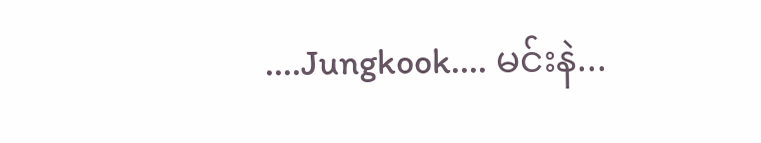....Jungkook.... မင်းနဲ...